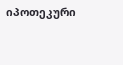იპოთეკური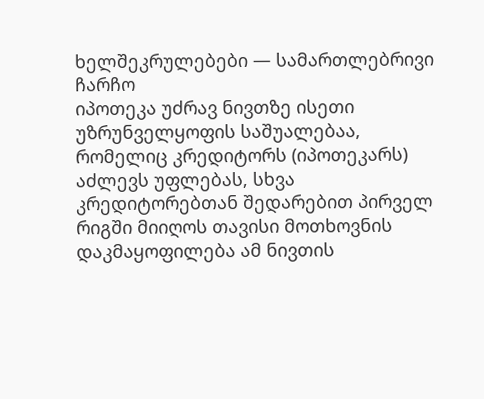ხელშეკრულებები — სამართლებრივი ჩარჩო
იპოთეკა უძრავ ნივთზე ისეთი უზრუნველყოფის საშუალებაა, რომელიც კრედიტორს (იპოთეკარს) აძლევს უფლებას, სხვა კრედიტორებთან შედარებით პირველ რიგში მიიღოს თავისი მოთხოვნის დაკმაყოფილება ამ ნივთის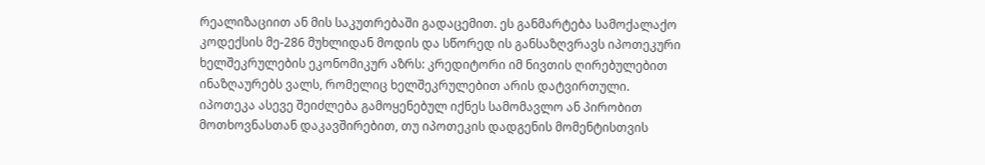რეალიზაციით ან მის საკუთრებაში გადაცემით. ეს განმარტება სამოქალაქო კოდექსის მე-286 მუხლიდან მოდის და სწორედ ის განსაზღვრავს იპოთეკური ხელშეკრულების ეკონომიკურ აზრს: კრედიტორი იმ ნივთის ღირებულებით ინაზღაურებს ვალს, რომელიც ხელშეკრულებით არის დატვირთული.
იპოთეკა ასევე შეიძლება გამოყენებულ იქნეს სამომავლო ან პირობით მოთხოვნასთან დაკავშირებით, თუ იპოთეკის დადგენის მომენტისთვის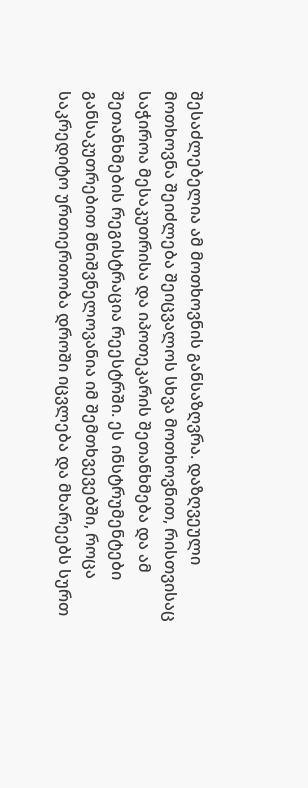შესაძლებელია ამ მოთხოვნის განსაზღვრა. დაზღვეული მოთხოვნა შეიძლება შეიცვალოს სხვა მოთხოვნით, რისთვისაც საჭიროა მესაკუთრისა და იპოთეკარის შეთანხმება და ამ შეთანხმების რეგისტრაცია რეესტრში. ეს ინსტრუმენტები განსაკუთრებით მნიშვნელოვანია იმ შემთხვევებში, როცა საკრედიტო ურთიერთობა დროში იცვლება და მხარეებს სურთ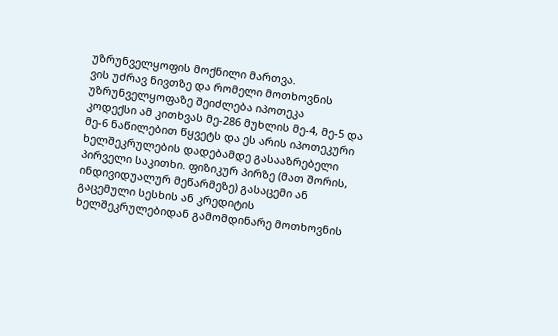უზრუნველყოფის მოქნილი მართვა.
ვის უძრავ ნივთზე და რომელი მოთხოვნის უზრუნველყოფაზე შეიძლება იპოთეკა
კოდექსი ამ კითხვას მე-286 მუხლის მე-4, მე-5 და მე-6 ნაწილებით წყვეტს და ეს არის იპოთეკური ხელშეკრულების დადებამდე გასააზრებელი პირველი საკითხი. ფიზიკურ პირზე (მათ შორის, ინდივიდუალურ მეწარმეზე) გასაცემი ან გაცემული სესხის ან კრედიტის ხელშეკრულებიდან გამომდინარე მოთხოვნის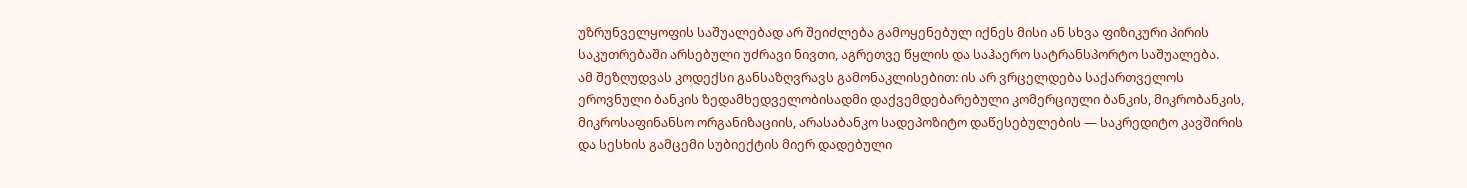უზრუნველყოფის საშუალებად არ შეიძლება გამოყენებულ იქნეს მისი ან სხვა ფიზიკური პირის საკუთრებაში არსებული უძრავი ნივთი, აგრეთვე წყლის და საჰაერო სატრანსპორტო საშუალება.
ამ შეზღუდვას კოდექსი განსაზღვრავს გამონაკლისებით: ის არ ვრცელდება საქართველოს ეროვნული ბანკის ზედამხედველობისადმი დაქვემდებარებული კომერციული ბანკის, მიკრობანკის, მიკროსაფინანსო ორგანიზაციის, არასაბანკო სადეპოზიტო დაწესებულების — საკრედიტო კავშირის და სესხის გამცემი სუბიექტის მიერ დადებული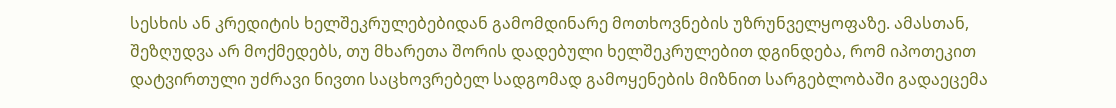სესხის ან კრედიტის ხელშეკრულებებიდან გამომდინარე მოთხოვნების უზრუნველყოფაზე. ამასთან, შეზღუდვა არ მოქმედებს, თუ მხარეთა შორის დადებული ხელშეკრულებით დგინდება, რომ იპოთეკით დატვირთული უძრავი ნივთი საცხოვრებელ სადგომად გამოყენების მიზნით სარგებლობაში გადაეცემა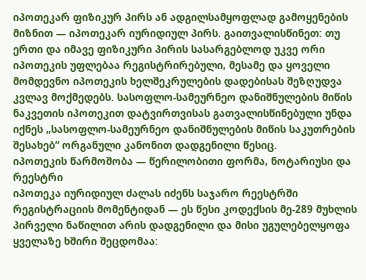იპოთეკარ ფიზიკურ პირს ან ადგილსამყოფლად გამოყენების მიზნით — იპოთეკარ იურიდიულ პირს. გაითვალისწინეთ: თუ ერთი და იმავე ფიზიკური პირის სასარგებლოდ უკვე ორი იპოთეკის უფლებაა რეგისტრირებული, მესამე და ყოველი მომდევნო იპოთეკის ხელშეკრულების დადებისას შეზღუდვა კვლავ მოქმედებს. სასოფლო-სამეურნეო დანიშნულების მიწის ნაკვეთის იპოთეკით დატვირთვისას გათვალისწინებული უნდა იქნეს „სასოფლო-სამეურნეო დანიშნულების მიწის საკუთრების შესახებ“ ორგანული კანონით დადგენილი წესიც.
იპოთეკის წარმოშობა — წერილობითი ფორმა, ნოტარიუსი და რეესტრი
იპოთეკა იურიდიულ ძალას იძენს საჯარო რეესტრში რეგისტრაციის მომენტიდან — ეს წესი კოდექსის მე-289 მუხლის პირველი ნაწილით არის დადგენილი და მისი უგულებელყოფა ყველაზე ხშირი შეცდომაა: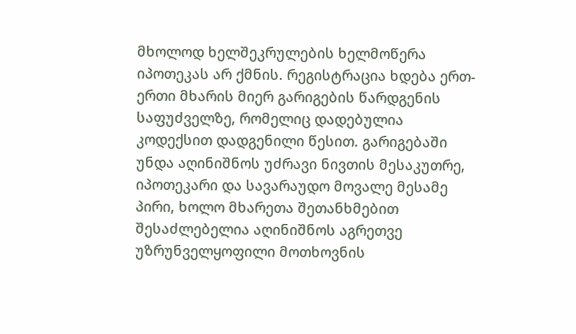მხოლოდ ხელშეკრულების ხელმოწერა იპოთეკას არ ქმნის. რეგისტრაცია ხდება ერთ-ერთი მხარის მიერ გარიგების წარდგენის საფუძველზე, რომელიც დადებულია კოდექსით დადგენილი წესით. გარიგებაში უნდა აღინიშნოს უძრავი ნივთის მესაკუთრე, იპოთეკარი და სავარაუდო მოვალე მესამე პირი, ხოლო მხარეთა შეთანხმებით შესაძლებელია აღინიშნოს აგრეთვე უზრუნველყოფილი მოთხოვნის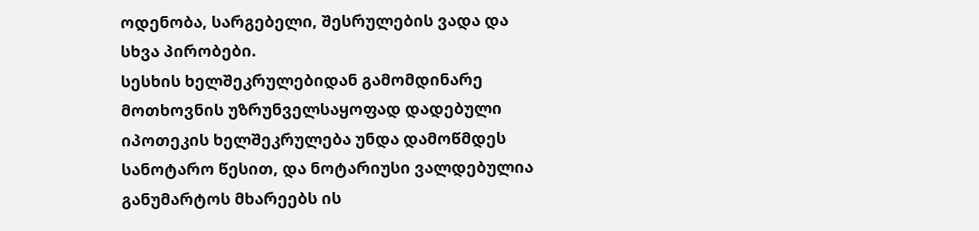ოდენობა, სარგებელი, შესრულების ვადა და სხვა პირობები.
სესხის ხელშეკრულებიდან გამომდინარე მოთხოვნის უზრუნველსაყოფად დადებული იპოთეკის ხელშეკრულება უნდა დამოწმდეს სანოტარო წესით, და ნოტარიუსი ვალდებულია განუმარტოს მხარეებს ის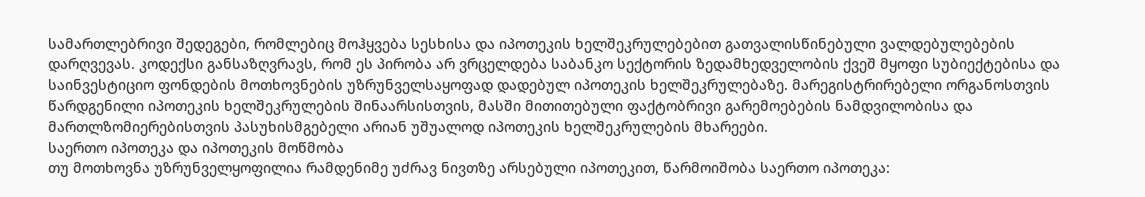სამართლებრივი შედეგები, რომლებიც მოჰყვება სესხისა და იპოთეკის ხელშეკრულებებით გათვალისწინებული ვალდებულებების დარღვევას. კოდექსი განსაზღვრავს, რომ ეს პირობა არ ვრცელდება საბანკო სექტორის ზედამხედველობის ქვეშ მყოფი სუბიექტებისა და საინვესტიციო ფონდების მოთხოვნების უზრუნველსაყოფად დადებულ იპოთეკის ხელშეკრულებაზე. მარეგისტრირებელი ორგანოსთვის წარდგენილი იპოთეკის ხელშეკრულების შინაარსისთვის, მასში მითითებული ფაქტობრივი გარემოებების ნამდვილობისა და მართლზომიერებისთვის პასუხისმგებელი არიან უშუალოდ იპოთეკის ხელშეკრულების მხარეები.
საერთო იპოთეკა და იპოთეკის მოწმობა
თუ მოთხოვნა უზრუნველყოფილია რამდენიმე უძრავ ნივთზე არსებული იპოთეკით, წარმოიშობა საერთო იპოთეკა: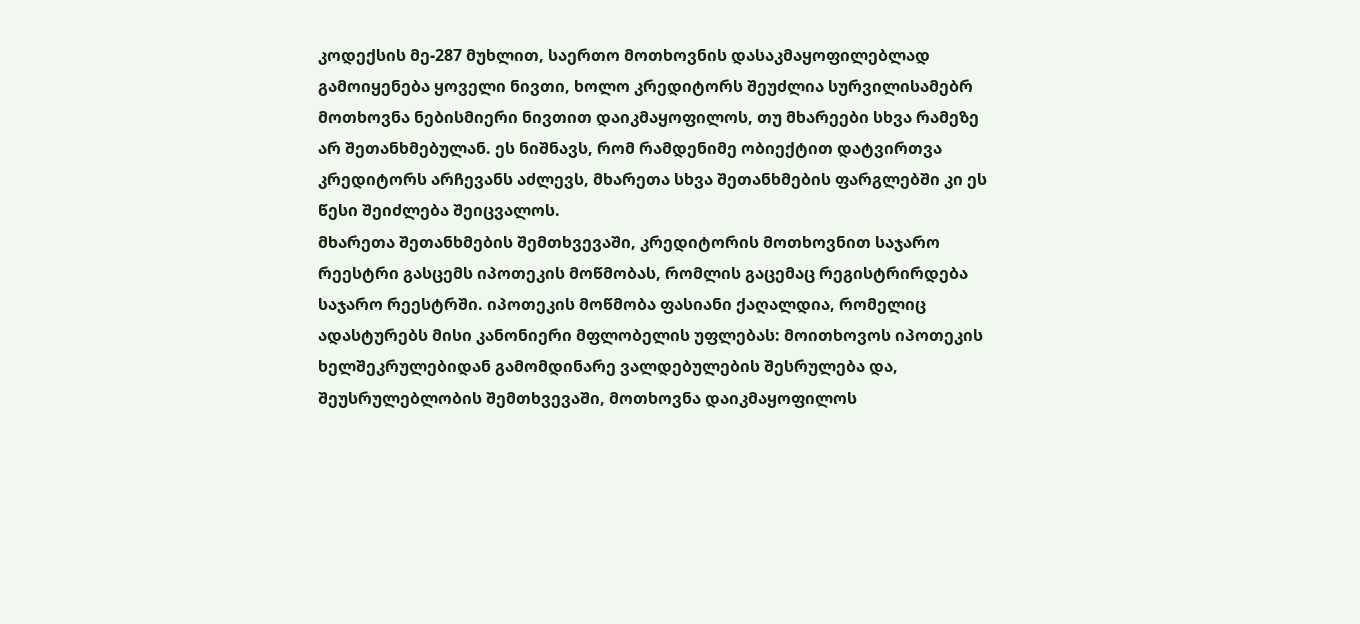კოდექსის მე-287 მუხლით, საერთო მოთხოვნის დასაკმაყოფილებლად გამოიყენება ყოველი ნივთი, ხოლო კრედიტორს შეუძლია სურვილისამებრ მოთხოვნა ნებისმიერი ნივთით დაიკმაყოფილოს, თუ მხარეები სხვა რამეზე არ შეთანხმებულან. ეს ნიშნავს, რომ რამდენიმე ობიექტით დატვირთვა კრედიტორს არჩევანს აძლევს, მხარეთა სხვა შეთანხმების ფარგლებში კი ეს წესი შეიძლება შეიცვალოს.
მხარეთა შეთანხმების შემთხვევაში, კრედიტორის მოთხოვნით საჯარო რეესტრი გასცემს იპოთეკის მოწმობას, რომლის გაცემაც რეგისტრირდება საჯარო რეესტრში. იპოთეკის მოწმობა ფასიანი ქაღალდია, რომელიც ადასტურებს მისი კანონიერი მფლობელის უფლებას: მოითხოვოს იპოთეკის ხელშეკრულებიდან გამომდინარე ვალდებულების შესრულება და, შეუსრულებლობის შემთხვევაში, მოთხოვნა დაიკმაყოფილოს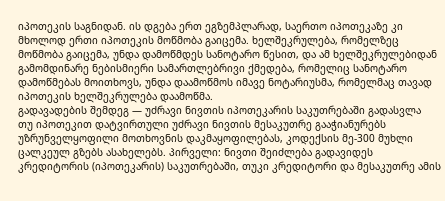იპოთეკის საგნიდან. ის დგება ერთ ეგზემპლარად, საერთო იპოთეკაზე კი მხოლოდ ერთი იპოთეკის მოწმობა გაიცემა. ხელშეკრულება, რომელზეც მოწმობა გაიცემა, უნდა დამოწმდეს სანოტარო წესით, და ამ ხელშეკრულებიდან გამომდინარე ნებისმიერი სამართლებრივი ქმედება, რომელიც სანოტარო დამოწმებას მოითხოვს, უნდა დაამოწმოს იმავე ნოტარიუსმა, რომელმაც თავად იპოთეკის ხელშეკრულება დაამოწმა.
გადავადების შემდეგ — უძრავი ნივთის იპოთეკარის საკუთრებაში გადასვლა
თუ იპოთეკით დატვირთული უძრავი ნივთის მესაკუთრე გააჭიანურებს უზრუნველყოფილი მოთხოვნის დაკმაყოფილებას, კოდექსის მე-300 მუხლი ცალკეულ გზებს ასახელებს. პირველი: ნივთი შეიძლება გადავიდეს კრედიტორის (იპოთეკარის) საკუთრებაში, თუკი კრედიტორი და მესაკუთრე ამის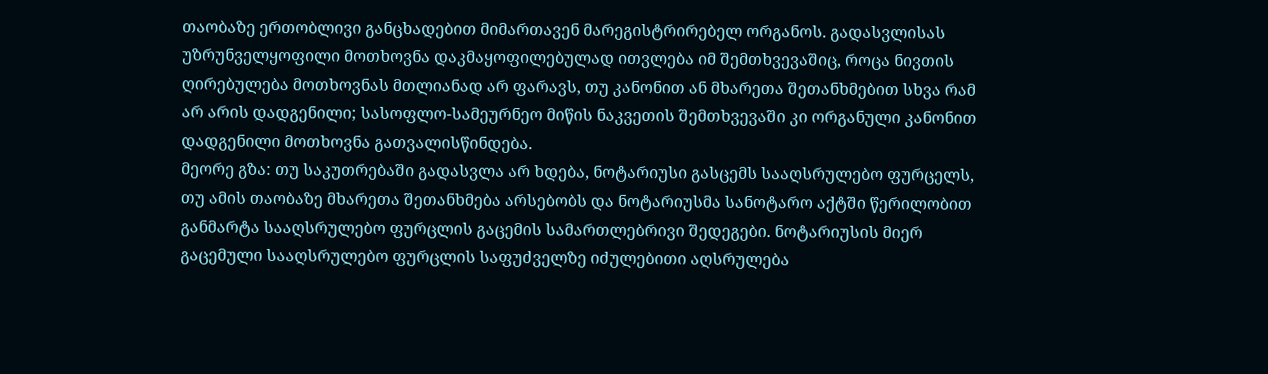თაობაზე ერთობლივი განცხადებით მიმართავენ მარეგისტრირებელ ორგანოს. გადასვლისას უზრუნველყოფილი მოთხოვნა დაკმაყოფილებულად ითვლება იმ შემთხვევაშიც, როცა ნივთის ღირებულება მოთხოვნას მთლიანად არ ფარავს, თუ კანონით ან მხარეთა შეთანხმებით სხვა რამ არ არის დადგენილი; სასოფლო-სამეურნეო მიწის ნაკვეთის შემთხვევაში კი ორგანული კანონით დადგენილი მოთხოვნა გათვალისწინდება.
მეორე გზა: თუ საკუთრებაში გადასვლა არ ხდება, ნოტარიუსი გასცემს სააღსრულებო ფურცელს, თუ ამის თაობაზე მხარეთა შეთანხმება არსებობს და ნოტარიუსმა სანოტარო აქტში წერილობით განმარტა სააღსრულებო ფურცლის გაცემის სამართლებრივი შედეგები. ნოტარიუსის მიერ გაცემული სააღსრულებო ფურცლის საფუძველზე იძულებითი აღსრულება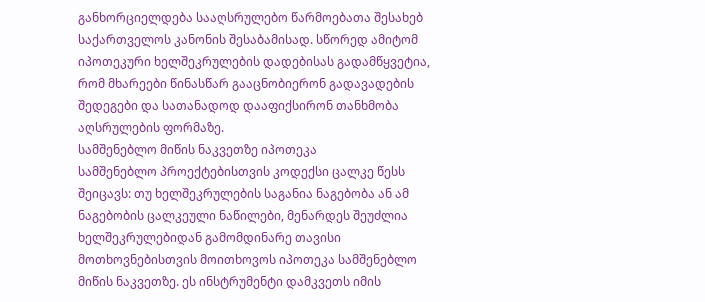განხორციელდება სააღსრულებო წარმოებათა შესახებ საქართველოს კანონის შესაბამისად. სწორედ ამიტომ იპოთეკური ხელშეკრულების დადებისას გადამწყვეტია, რომ მხარეები წინასწარ გააცნობიერონ გადავადების შედეგები და სათანადოდ დააფიქსირონ თანხმობა აღსრულების ფორმაზე.
სამშენებლო მიწის ნაკვეთზე იპოთეკა
სამშენებლო პროექტებისთვის კოდექსი ცალკე წესს შეიცავს: თუ ხელშეკრულების საგანია ნაგებობა ან ამ ნაგებობის ცალკეული ნაწილები, მენარდეს შეუძლია ხელშეკრულებიდან გამომდინარე თავისი მოთხოვნებისთვის მოითხოვოს იპოთეკა სამშენებლო მიწის ნაკვეთზე. ეს ინსტრუმენტი დამკვეთს იმის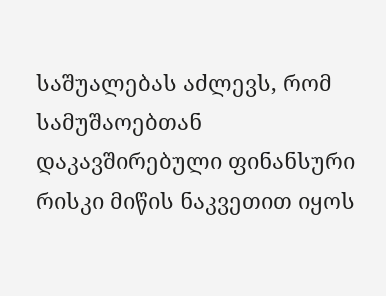საშუალებას აძლევს, რომ სამუშაოებთან დაკავშირებული ფინანსური რისკი მიწის ნაკვეთით იყოს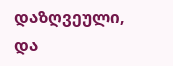დაზღვეული, და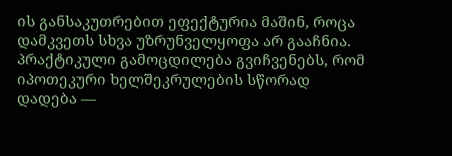ის განსაკუთრებით ეფექტურია მაშინ, როცა დამკვეთს სხვა უზრუნველყოფა არ გააჩნია.
პრაქტიკული გამოცდილება გვიჩვენებს, რომ იპოთეკური ხელშეკრულების სწორად დადება —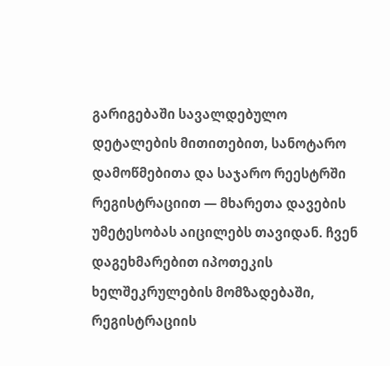გარიგებაში სავალდებულო დეტალების მითითებით, სანოტარო დამოწმებითა და საჯარო რეესტრში რეგისტრაციით — მხარეთა დავების უმეტესობას აიცილებს თავიდან. ჩვენ დაგეხმარებით იპოთეკის ხელშეკრულების მომზადებაში, რეგისტრაციის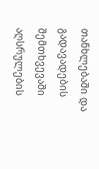თანხლებაში და გადავადების შემთხვევაში აღსრულების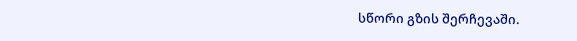სწორი გზის შერჩევაში.